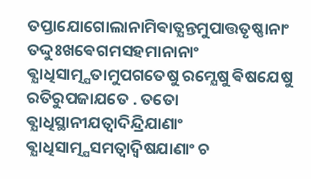ତପ୍ତାଯୋଗୋଲାନାମିଵାତ୍ଯନ୍ତମୁପାତ୍ତତୃଷ୍ଣାନାଂ ତଦ୍ଦୁଃଖଵେଗମସହମାନାନାଂ ଵ୍ଯାଧିସାତ୍ମ୍ଯତାମୁପଗତେଷୁ ରମ୍ଯେଷୁ ଵିଷଯେଷୁ ରତିରୁପଜାଯତେ . ତତୋ ଵ୍ଯାଧିସ୍ଥାନୀଯତ୍ଵାଦିନ୍ଦ୍ରିଯାଣାଂ ଵ୍ଯାଧିସାତ୍ମ୍ଯସମତ୍ଵାଦ୍ଵିଷଯାଣାଂ ଚ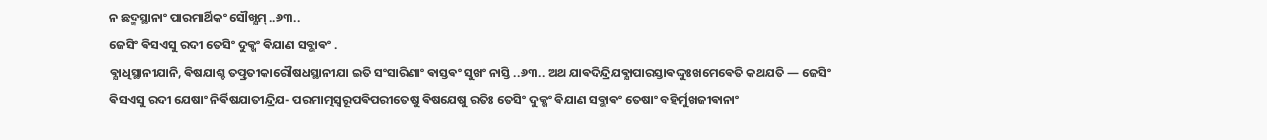ନ ଛଦ୍ମସ୍ଥାନାଂ ପାରମାର୍ଥିକଂ ସୌଖ୍ଯମ୍ ..୬୩..
ଜେସିଂ ଵିସଏସୁ ରଦୀ ତେସିଂ ଦୁକ୍ଖଂ ଵିଯାଣ ସବ୍ଭାଵଂ .
ଵ୍ଯାଧିସ୍ଥାନୀଯାନି, ଵିଷଯାଶ୍ଚ ତତ୍ପ୍ରତୀକାରୌଷଧସ୍ଥାନୀଯା ଇତି ସଂସାରିଣାଂ ଵାସ୍ତଵଂ ସୁଖଂ ନାସ୍ତି ..୬୩.. ଅଥ ଯାଵଦିନ୍ଦ୍ରିଯଵ୍ଯାପାରସ୍ତାଵଦ୍ଦୁଃଖମେଵେତି କଥଯତି — ଜେସିଂ ଵିସଏସୁ ରଦୀ ଯେଷାଂ ନିର୍ଵିଷଯାତୀନ୍ଦ୍ରିଯ- ପରମାତ୍ମସ୍ଵରୂପଵିପରୀତେଷୁ ଵିଷଯେଷୁ ରତିଃ ତେସିଂ ଦୁକ୍ଖଂ ଵିଯାଣ ସବ୍ଭାଵଂ ତେଷାଂ ବହିର୍ମୁଖଜୀଵାନାଂ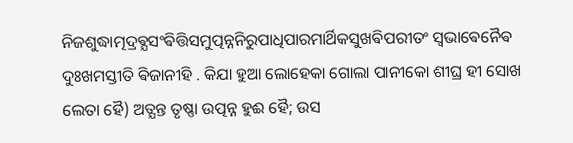ନିଜଶୁଦ୍ଧାତ୍ମଦ୍ରଵ୍ଯସଂଵିତ୍ତିସମୁତ୍ପନ୍ନନିରୁପାଧିପାରମାର୍ଥିକସୁଖଵିପରୀତଂ ସ୍ଵଭାଵେନୈଵ ଦୁଃଖମସ୍ତୀତି ଵିଜାନୀହି . କିଯା ହୁଆ ଲୋହେକା ଗୋଲା ପାନୀକୋ ଶୀଘ୍ର ହୀ ସୋଖ ଲେତା ହୈ) ଅତ୍ଯନ୍ତ ତୃଷ୍ଣା ଉତ୍ପନ୍ନ ହୁଈ ହୈ; ଉସ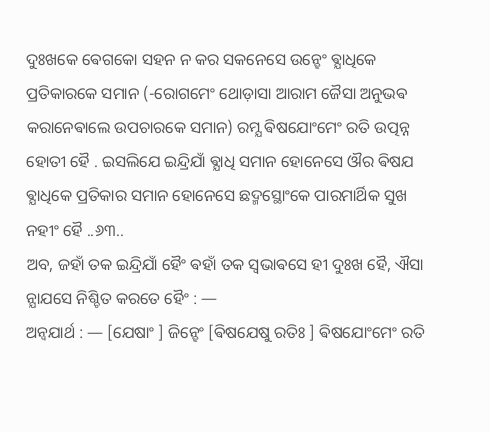ଦୁଃଖକେ ଵେଗକୋ ସହନ ନ କର ସକନେସେ ଉନ୍ହେଂ ଵ୍ଯାଧିକେ ପ୍ରତିକାରକେ ସମାନ (-ରୋଗମେଂ ଥୋଡ଼ାସା ଆରାମ ଜୈସା ଅନୁଭଵ କରାନେଵାଲେ ଉପଚାରକେ ସମାନ) ରମ୍ଯ ଵିଷଯୋଂମେଂ ରତି ଉତ୍ପନ୍ନ ହୋତୀ ହୈ . ଇସଲିଯେ ଇନ୍ଦ୍ରିଯାଁ ଵ୍ଯାଧି ସମାନ ହୋନେସେ ଔର ଵିଷଯ ଵ୍ଯାଧିକେ ପ୍ରତିକାର ସମାନ ହୋନେସେ ଛଦ୍ମସ୍ଥୋଂକେ ପାରମାର୍ଥିକ ସୁଖ ନହୀଂ ହୈ ..୬୩..
ଅବ, ଜହାଁ ତକ ଇନ୍ଦ୍ରିଯାଁ ହୈଂ ଵହାଁ ତକ ସ୍ଵଭାଵସେ ହୀ ଦୁଃଖ ହୈ, ଐସା ନ୍ଯାଯସେ ନିଶ୍ଚିତ କରତେ ହୈଂ : —
ଅନ୍ଵଯାର୍ଥ : — [ଯେଷାଂ ] ଜିନ୍ହେଂ [ଵିଷଯେଷୁ ରତିଃ ] ଵିଷଯୋଂମେଂ ରତି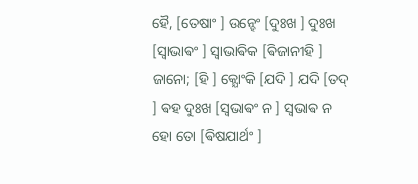ହୈ, [ତେଷାଂ ] ଉନ୍ହେଂ [ଦୁଃଖ ] ଦୁଃଖ [ସ୍ଵାଭାଵଂ ] ସ୍ଵାଭାଵିକ [ଵିଜାନୀହି ] ଜାନୋ; [ହି ] କ୍ଯୋଂକି [ଯଦି ] ଯଦି [ତଦ୍ ] ଵହ ଦୁଃଖ [ସ୍ଵଭାଵଂ ନ ] ସ୍ଵଭାଵ ନ ହୋ ତୋ [ଵିଷଯାର୍ଥଂ ]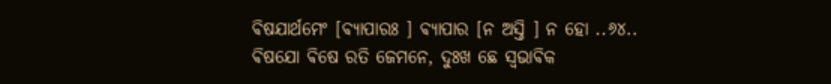ଵିଷଯାର୍ଥମେଂ [ଵ୍ଯାପାରଃ ] ଵ୍ଯାପାର [ନ ଅସ୍ତି ] ନ ହୋ ..୬୪..
ଵିଷଯୋ ଵିଷେ ରତି ଜେମନେ, ଦୁଃଖ ଛେ ସ୍ଵଭାଵିକ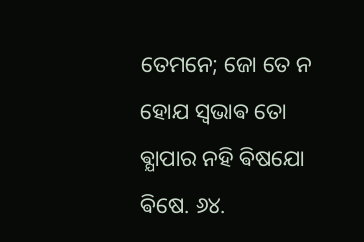ତେମନେ; ଜୋ ତେ ନ ହୋଯ ସ୍ଵଭାଵ ତୋ ଵ୍ଯାପାର ନହି ଵିଷଯୋ ଵିଷେ. ୬୪.